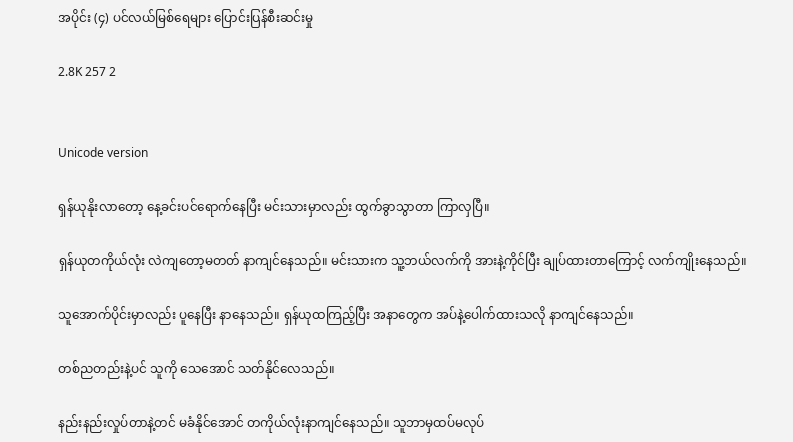အပိုင်း (၄) ပင်လယ်မြစ်ရေများ ပြောင်းပြန်စီးဆင်းမှု

2.8K 257 2


Unicode version

ရှန်ယုနိုးလာတော့ နေ့ခင်းပင်ရောက်နေပြီး မင်းသားမှာလည်း ထွက်ခွာသွာတာ ကြာလှပြီ။

ရှန်ယုတကိုယ်လုံး လဲကျတော့မတတ် နာကျင်နေသည်။ မင်းသားက သူ့ဘယ်လက်ကို အားနဲ့ကိုင်ပြီး ချုပ်ထားတာကြောင့် လက်ကျိုးနေသည်။

သူအောက်ပိုင်းမှာလည်း ပူနေပြီး နာနေသည်။ ရှန်ယုထကြည့်ပြီး အနာတွေက အပ်နဲ့ပေါက်ထားသလို နာကျင်နေသည်။

တစ်ညတည်းနဲ့ပင် သူကို သေအောင် သတ်နိုင်လေသည်။

နည်းနည်းလှုပ်တာနဲ့တင် မခံနိုင်အောင် တကိုယ်လုံးနာကျင်နေသည်။ သူဘာမှထပ်မလုပ်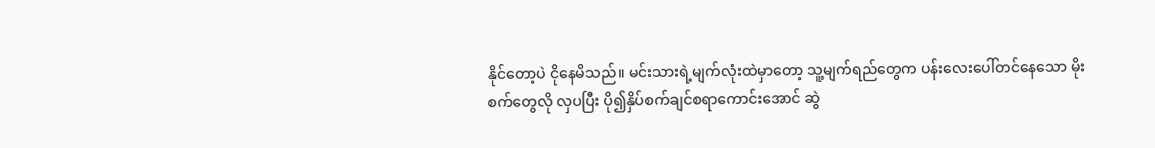နိုင်တော့ပဲ ငိုနေမိသည်။ မင်းသားရဲ့မျက်လုံးထဲမှာတော့ သူ့မျက်ရည်တွေက ပန်းလေးပေါ်တင်နေသော မိုးစက်တွေလို လှပပြီး ပို၍နှိပ်စက်ချင်စရာကောင်းအောင် ဆွဲ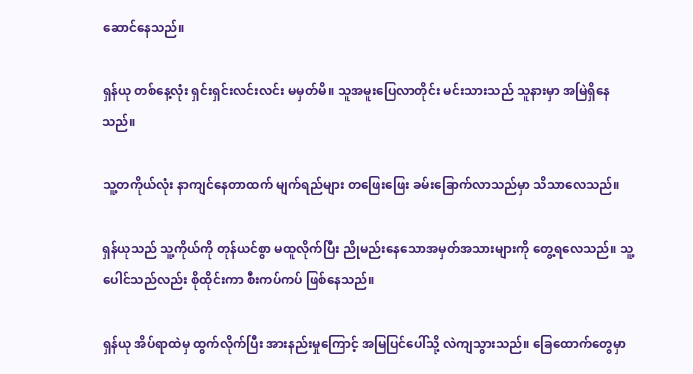ဆောင်နေသည်။

ရှန်ယု တစ်နေ့လုံး ရှင်းရှင်းလင်းလင်း မမှတ်မိ။ သူအမူးပြေလာတိုင်း မင်းသားသည် သူနားမှာ အမြဲရှိနေသည်။

သူ့တကိုယ်လုံး နာကျင်နေတာထက် မျက်ရည်များ တဖြေးဖြေး ခမ်းခြောက်လာသည်မှာ သိသာလေသည်။

ရှန်ယုသည် သူ့ကိုယ်ကို တုန်ယင်စွာ မထူလိုက်ပြီး ညိုမည်းနေသောအမှတ်အသားများကို တွေ့ရလေသည်။ သူ့ပေါင်သည်လည်း စိုထိုင်းကာ စီးကပ်ကပ် ဖြစ်နေသည်။

ရှန်ယု အိပ်ရာထဲမှ ထွက်လိုက်ပြီး အားနည်းမှုကြောင့် အမြပြင်ပေါ်သို့ လဲကျသွားသည်။ ခြေထောက်တွေမှာ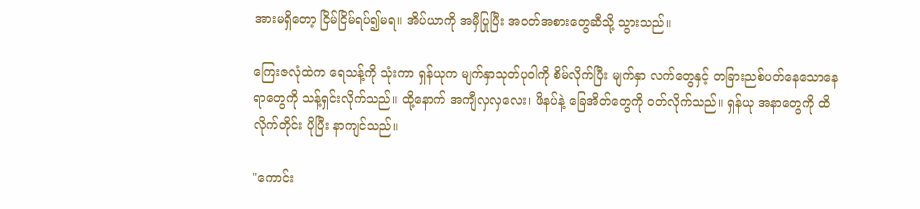အားမရှိတော့ ငြိမ်ငြိမ်ရပ်၍မရ။ အိပ်ယာကို အမှီပြုပြီး အဝတ်အစားတွေဆီသို့ သွားသည်။

ကြေးဇလုံထဲက ရေသန့်ကို သုံးကာ ရှန်ယုက မျက်နှာသုတ်ပုဝါကို စိမ်လိုက်ပြီး မျက်နှာ လက်တွေနှင့် တခြားညစ်ပတ်နေသောနေရာတွေကို သန့်ရှင်းလိုက်သည်။ ထို့နောက် အကျီလှလှလေး၊ ဖိနပ်နဲ့ ခြေအိတ်တွေကို ဝတ်လိုက်သည်။ ရှန်ယု အနာတွေကို ထိလိုက်တိုင်း ပိုပြီး နာကျင်သည်။

"ကောင်း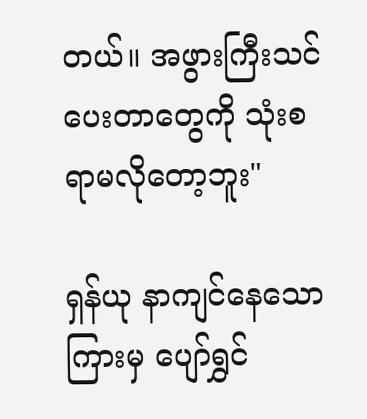တယ်။ အဖွားကြီးသင်ပေးတာတွေကို သုံးစရာမလိုတော့ဘူး"

ရှန်ယု နာကျင်နေသောကြားမှ ပျော်ရွှင်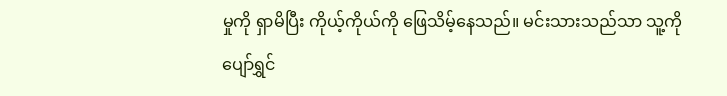မှုကို ရှာမိပြီး ကိုယ့်ကိုယ်ကို ဖြေသိမ့်နေသည်။ မင်းသားသည်သာ သူ့ကို ပျော်ရွှင်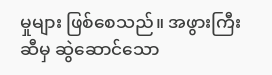မှုများ ဖြစ်စေသည်။ အဖွားကြီးဆီမှ ဆွဲဆောင်သော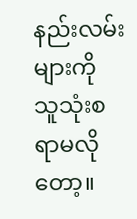နည်းလမ်းများကို သူသုံးစရာမလိုတော့။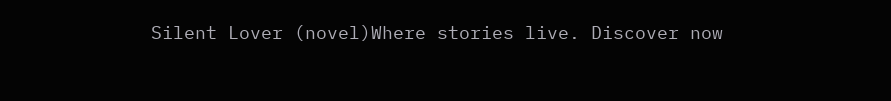Silent Lover (novel)Where stories live. Discover now